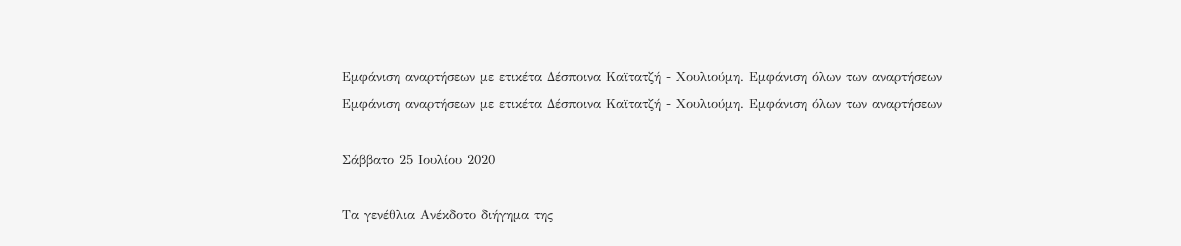Εμφάνιση αναρτήσεων με ετικέτα Δέσποινα Καϊτατζή - Χουλιούμη. Εμφάνιση όλων των αναρτήσεων
Εμφάνιση αναρτήσεων με ετικέτα Δέσποινα Καϊτατζή - Χουλιούμη. Εμφάνιση όλων των αναρτήσεων

Σάββατο 25 Ιουλίου 2020

Τα γενέθλια Ανέκδοτο διήγημα της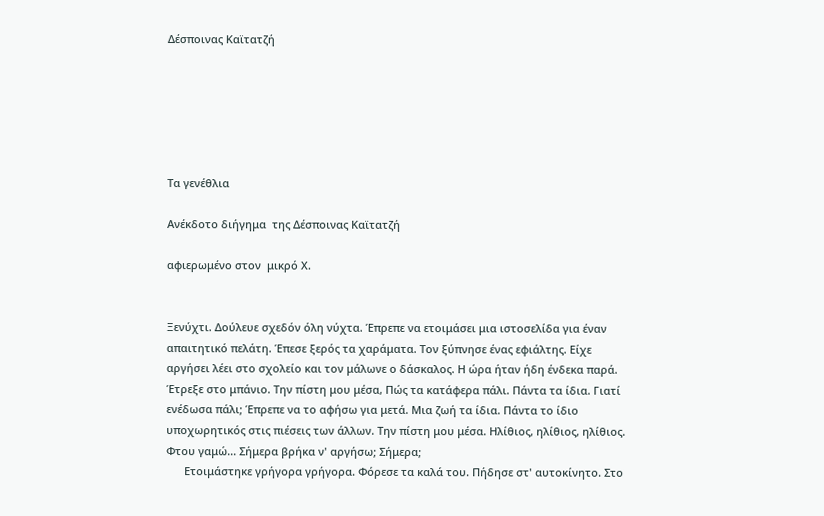Δέσποινας Καϊτατζή






Τα γενέθλια

Ανέκδοτο διήγημα  της Δέσποινας Καϊτατζή

αφιερωμένο στον  μικρό Χ.


Ξενύχτι. Δούλευε σχεδόν όλη νύχτα. Έπρεπε να ετοιμάσει μια ιστοσελίδα για έναν απαιτητικό πελάτη. Έπεσε ξερός τα χαράματα. Τον ξύπνησε ένας εφιάλτης. Είχε αργήσει λέει στο σχολείο και τον μάλωνε ο δάσκαλος. Η ώρα ήταν ήδη ένδεκα παρά. Έτρεξε στο μπάνιο. Την πίστη μου μέσα, Πώς τα κατάφερα πάλι. Πάντα τα ίδια. Γιατί ενέδωσα πάλι; Έπρεπε να το αφήσω για μετά. Μια ζωή τα ίδια. Πάντα το ίδιο υποχωρητικός στις πιέσεις των άλλων. Την πίστη μου μέσα. Ηλίθιος, ηλίθιος, ηλίθιος. Φτου γαμώ... Σήμερα βρήκα ν' αργήσω; Σήμερα;
      Ετοιμάστηκε γρήγορα γρήγορα. Φόρεσε τα καλά του. Πήδησε στ' αυτοκίνητο. Στο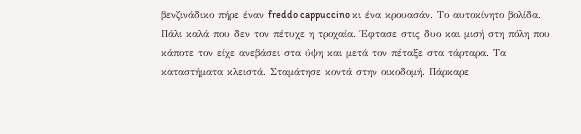βενζινάδικο πήρε έναν freddo cappuccino κι ένα κρουασάν. Το αυτοκίνητο βολίδα. Πάλι καλά που δεν τον πέτυχε η τροχαία. Έφτασε στις δυο και μισή στη πόλη που κάποτε τον είχε ανεβάσει στα ύψη και μετά τον πέταξε στα τάρταρα. Τα καταστήματα κλειστά. Σταμάτησε κοντά στην οικοδομή. Πάρκαρε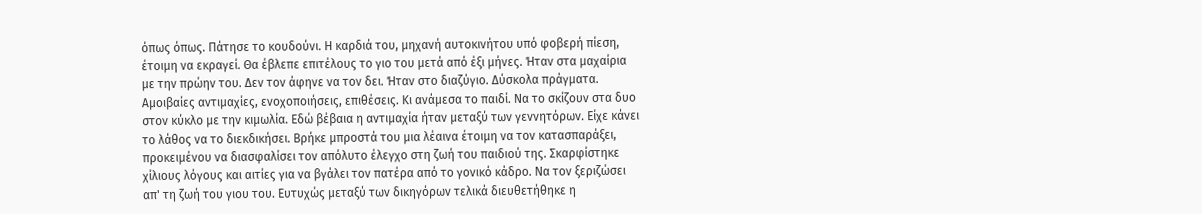όπως όπως. Πάτησε το κουδούνι. Η καρδιά του, μηχανή αυτοκινήτου υπό φοβερή πίεση, έτοιμη να εκραγεί. Θα έβλεπε επιτέλους το γιο του μετά από έξι μήνες. Ήταν στα μαχαίρια με την πρώην του. Δεν τον άφηνε να τον δει. Ήταν στο διαζύγιο. Δύσκολα πράγματα. Αμοιβαίες αντιμαχίες, ενοχοποιήσεις, επιθέσεις. Κι ανάμεσα το παιδί. Να το σκίζουν στα δυο στον κύκλο με την κιμωλία. Εδώ βέβαια η αντιμαχία ήταν μεταξύ των γεννητόρων. Είχε κάνει το λάθος να το διεκδικήσει. Βρήκε μπροστά του μια λέαινα έτοιμη να τον κατασπαράξει, προκειμένου να διασφαλίσει τον απόλυτο έλεγχο στη ζωή του παιδιού της. Σκαρφίστηκε χίλιους λόγους και αιτίες για να βγάλει τον πατέρα από το γονικό κάδρο. Να τον ξεριζώσει απ' τη ζωή του γιου του. Ευτυχώς μεταξύ των δικηγόρων τελικά διευθετήθηκε η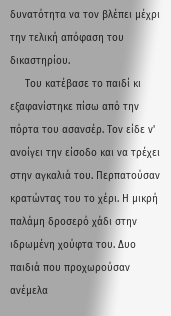δυνατότητα να τον βλέπει μέχρι την τελική απόφαση του δικαστηρίου.
     Του κατέβασε το παιδί κι εξαφανίστηκε πίσω από την πόρτα του ασανσέρ. Τον είδε ν' ανοίγει την είσοδο και να τρέχει στην αγκαλιά του. Περπατούσαν κρατώντας του το χέρι. Η μικρή παλάμη δροσερό χάδι στην ιδρωμένη χούφτα του. Δυο παιδιά που προχωρούσαν ανέμελα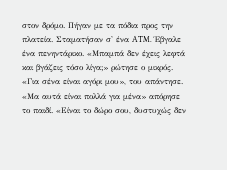στον δρόμο. Πήγαν με τα πόδια προς την πλατεία. Σταματήσαν σ' ένα ATM. Έβγαλε ένα πενηντάρικο. «Μπαμπά δεν έχεις λεφτά και βγάζεις τόσο λίγα;» ρώτησε ο μικρός. «Για σένα είναι αγόρι μου», του απάντησε. «Μα αυτά είναι πολλά για μένα» απόρησε το παιδί. «Είναι το δώρο σου, δυστυχώς δεν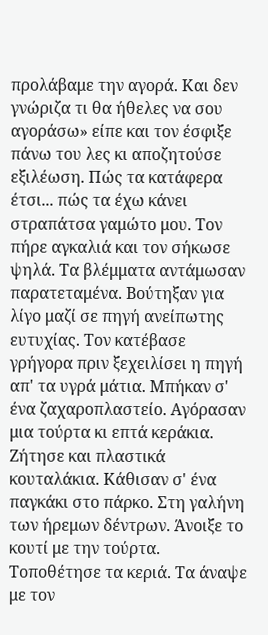προλάβαμε την αγορά. Και δεν γνώριζα τι θα ήθελες να σου αγοράσω» είπε και τον έσφιξε πάνω του λες κι αποζητούσε εξιλέωση. Πώς τα κατάφερα έτσι... πώς τα έχω κάνει στραπάτσα γαμώτο μου. Τον πήρε αγκαλιά και τον σήκωσε ψηλά. Τα βλέμματα αντάμωσαν παρατεταμένα. Βούτηξαν για λίγο μαζί σε πηγή ανείπωτης ευτυχίας. Τον κατέβασε γρήγορα πριν ξεχειλίσει η πηγή απ' τα υγρά μάτια. Μπήκαν σ' ένα ζαχαροπλαστείο. Αγόρασαν μια τούρτα κι επτά κεράκια. Ζήτησε και πλαστικά κουταλάκια. Κάθισαν σ' ένα παγκάκι στο πάρκο. Στη γαλήνη των ήρεμων δέντρων. Άνοιξε το κουτί με την τούρτα. Τοποθέτησε τα κεριά. Τα άναψε με τον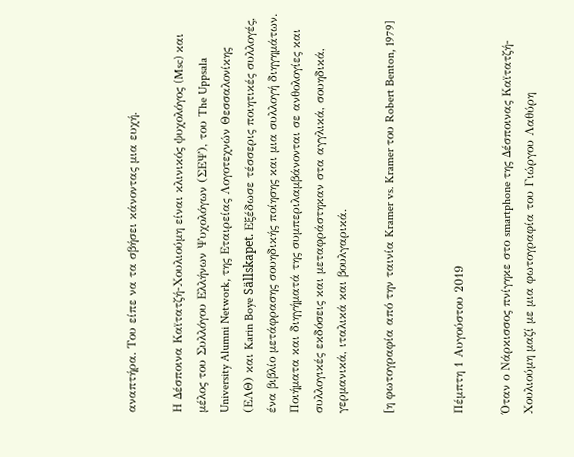αναπτήρα. Του είπε να τα σβήσει κάνοντας μια ευχή.

Η Δέσποινα Καϊτατζή-Χουλιούμη είναι κλινικός ψυχολόγος (Msc) και μέλος του Συλλόγου Ελλήνων Ψυχολόγων (ΣΕΨ), του The Uppsala University Alumni Network, της Εταιρείας Λογοτεχνών Θεσσαλονίκης (ΕΛΘ) και Karin Boye Sällskapet. Εξέδωσε τέσσερις ποιητικές συλλογές, ένα βιβλίο μετάφρασης σουηδικής ποίησης και μια συλλογή διηγημάτων. Ποιήματα και διηγήματά της συμπεριλαμβάνονται σε ανθολογίες και συλλογικές εκδόσεις και μεταφράστηκαν στα αγγλικά, σουηδικά, γερμανικά, ιταλικά και βουλγαρικά.

[η φωτογραφία από την ταινία Kramer vs. Kramer του Robert Benton, 1979]


Πέμπτη 1 Αυγούστου 2019

Όταν ο Νάρκισσος πνίγηκε στο smartphone της Δέσποινας Καϊτατζή-Χουλιούμη μαζί με μια φωτογραφία του Γιώργου Λαθύρη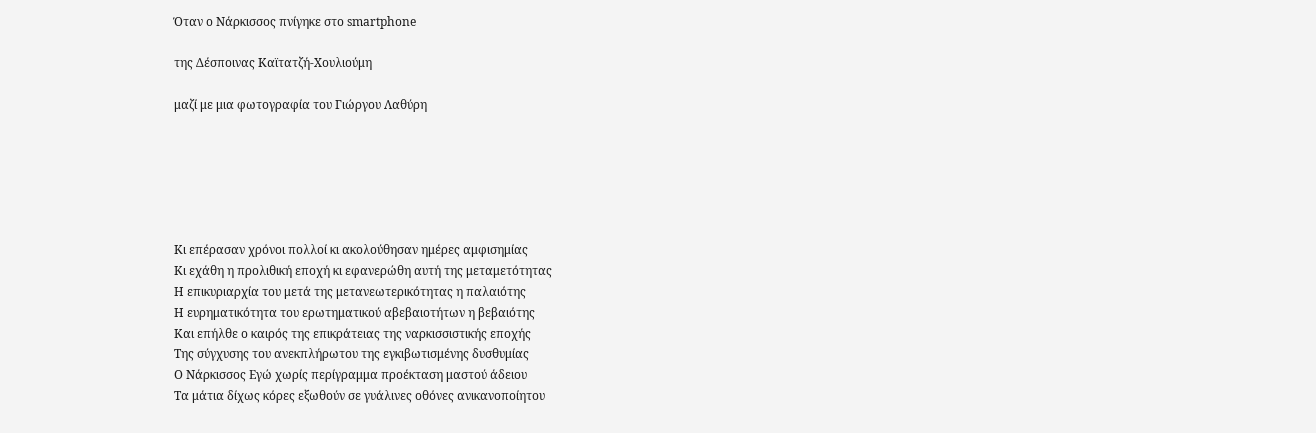Όταν ο Νάρκισσος πνίγηκε στο smartphone

της Δέσποινας Καϊτατζή-Χουλιούμη

μαζί με μια φωτογραφία του Γιώργου Λαθύρη






Κι επέρασαν χρόνοι πολλοί κι ακολούθησαν ημέρες αμφισημίας
Κι εχάθη η προλιθική εποχή κι εφανερώθη αυτή της μεταμετότητας
Η επικυριαρχία του μετά της μετανεωτερικότητας η παλαιότης
Η ευρηματικότητα του ερωτηματικού αβεβαιοτήτων η βεβαιότης
Και επήλθε ο καιρός της επικράτειας της ναρκισσιστικής εποχής
Της σύγχυσης του ανεκπλήρωτου της εγκιβωτισμένης δυσθυμίας
Ο Νάρκισσος Εγώ χωρίς περίγραμμα προέκταση μαστού άδειου
Τα μάτια δίχως κόρες εξωθούν σε γυάλινες οθόνες ανικανοποίητου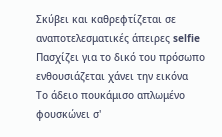Σκύβει και καθρεφτίζεται σε αναποτελεσματικές άπειρες selfie
Πασχίζει για το δικό του πρόσωπο ενθουσιάζεται χάνει την εικόνα
Το άδειο πουκάμισο απλωμένο φουσκώνει σ'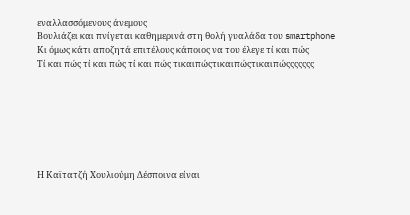εναλλασσόμενους άνεμους
Βουλιάζει και πνίγεται καθημερινά στη θολή γυαλάδα του smartphone
Κι όμως κάτι αποζητά επιτέλους κάποιος να του έλεγε τί και πώς
Τί και πώς τί και πώς τί και πώς τικαιπώςτικαιπώςτικαιπώςςςςςςς







Η Καϊτατζή Χουλιούμη Δέσποινα είναι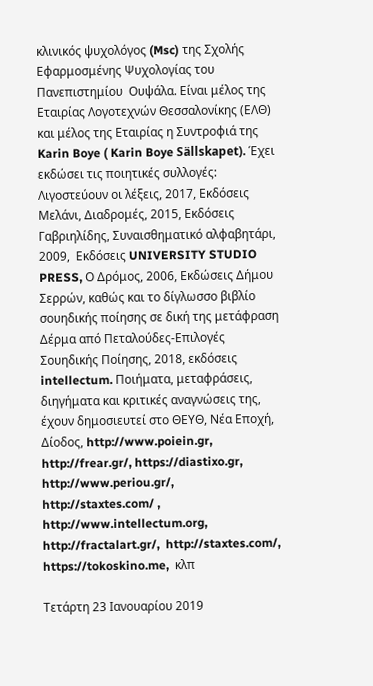κλινικός ψυχολόγος (Msc) της Σχολής  Εφαρμοσμένης Ψυχολογίας του Πανεπιστημίου  Ουψάλα. Είναι μέλος της Εταιρίας Λογοτεχνών Θεσσαλονίκης (ΕΛΘ) και μέλος της Εταιρίας η Συντροφιά της Karin Boye ( Karin Boye Sällskapet). Έχει εκδώσει τις ποιητικές συλλογές: Λιγοστεύουν οι λέξεις, 2017, Εκδόσεις Μελάνι, Διαδρομές, 2015, Εκδόσεις Γαβριηλίδης, Συναισθηματικό αλφαβητάρι, 2009,  Εκδόσεις UNIVERSITY STUDIO PRESS, Ο Δρόμος, 2006, Εκδώσεις Δήμου Σερρών, καθώς και το δίγλωσσο βιβλίο σουηδικής ποίησης σε δική της μετάφραση Δέρμα από Πεταλούδες-Επιλογές Σουηδικής Ποίησης, 2018, εκδόσεις intellectum. Ποιήματα, μεταφράσεις, διηγήματα και κριτικές αναγνώσεις της, έχουν δημοσιευτεί στο ΘΕΥΘ, Νέα Εποχή, Δίοδος, http://www.poiein.gr, http://frear.gr/, https://diastixo.gr, http://www.periou.gr/, http://staxtes.com/ , http://www.intellectum.org,   http://fractalart.gr/,  http://staxtes.com/, https://tokoskino.me,  κλπ

Τετάρτη 23 Ιανουαρίου 2019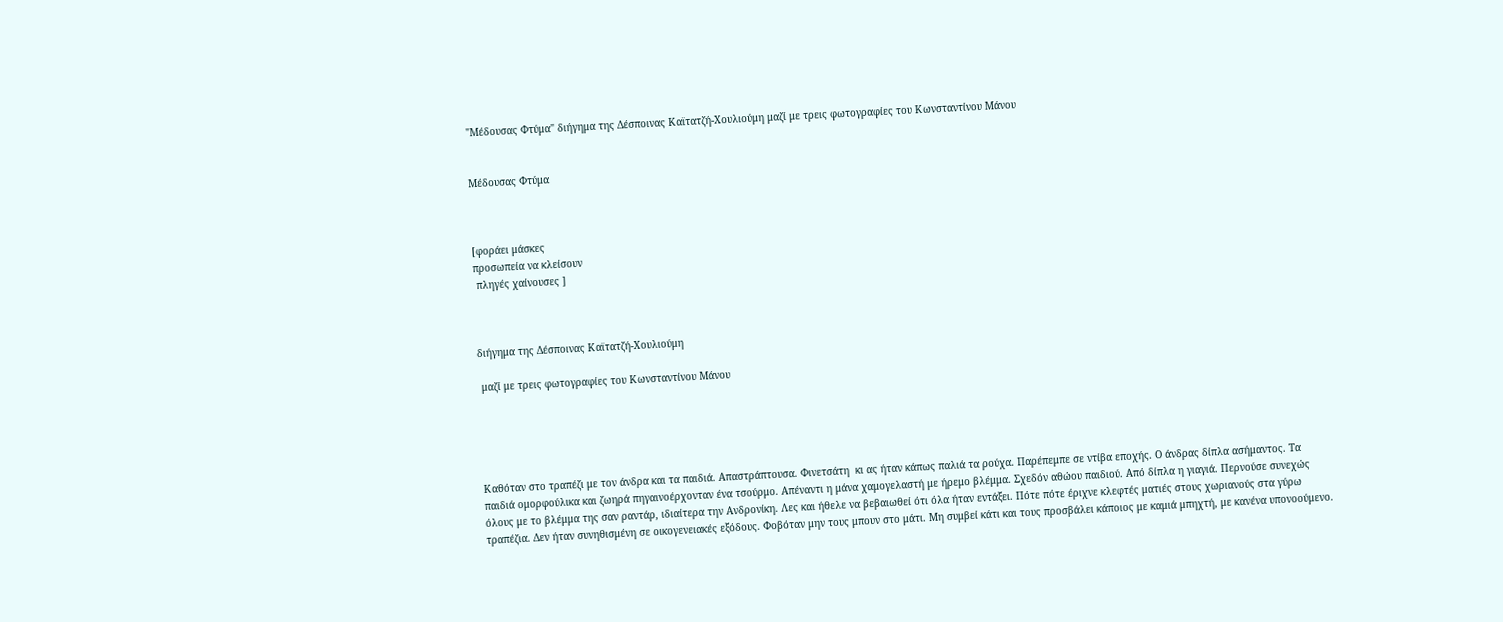"Μέδουσας Φτύμα" διήγημα της Δέσποινας Καϊτατζή-Χουλιούμη μαζί με τρεις φωτογραφίες του Κωνσταντίνου Μάνου


Μέδουσας Φτύμα



[φοράει μάσκες
προσωπεία να κλείσουν
 πληγές χαίνουσες ]



διήγημα της Δέσποινας Καϊτατζή-Χουλιούμη

 μαζί με τρεις φωτογραφίες του Κωνσταντίνου Μάνου





Καθόταν στο τραπέζι με τον άνδρα και τα παιδιά. Απαστράπτουσα. Φινετσάτη  κι ας ήταν κάπως παλιά τα ρούχα. Παρέπεμπε σε ντίβα εποχής. Ο άνδρας δίπλα ασήμαντος. Τα παιδιά ομορφούλικα και ζωηρά πηγαινοέρχονταν ένα τσούρμο. Απέναντι η μάνα χαμογελαστή με ήρεμο βλέμμα. Σχεδόν αθώου παιδιού. Από δίπλα η γιαγιά. Περνούσε συνεχώς όλους με το βλέμμα της σαν ραντάρ, ιδιαίτερα την Ανδρονίκη. Λες και ήθελε να βεβαιωθεί ότι όλα ήταν εντάξει. Πότε πότε έριχνε κλεφτές ματιές στους χωριανούς στα γύρω τραπέζια. Δεν ήταν συνηθισμένη σε οικογενειακές εξόδους. Φοβόταν μην τους μπουν στο μάτι. Μη συμβεί κάτι και τους προσβάλει κάποιος με καμιά μπηχτή, με κανένα υπονοούμενο.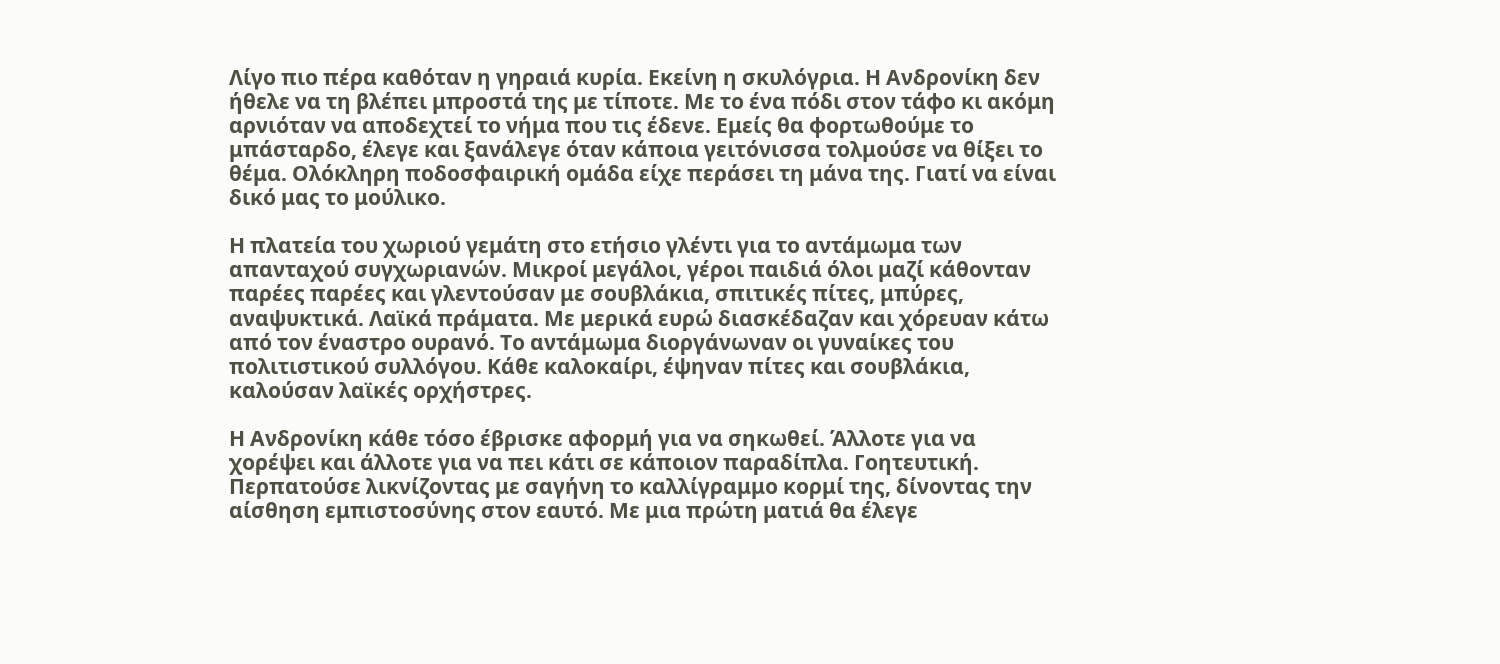Λίγο πιο πέρα καθόταν η γηραιά κυρία. Εκείνη η σκυλόγρια. Η Ανδρονίκη δεν ήθελε να τη βλέπει μπροστά της με τίποτε. Με το ένα πόδι στον τάφο κι ακόμη αρνιόταν να αποδεχτεί το νήμα που τις έδενε. Εμείς θα φορτωθούμε το μπάσταρδο, έλεγε και ξανάλεγε όταν κάποια γειτόνισσα τολμούσε να θίξει το θέμα. Ολόκληρη ποδοσφαιρική ομάδα είχε περάσει τη μάνα της. Γιατί να είναι δικό μας το μούλικο.

Η πλατεία του χωριού γεμάτη στο ετήσιο γλέντι για το αντάμωμα των απανταχού συγχωριανών. Μικροί μεγάλοι, γέροι παιδιά όλοι μαζί κάθονταν παρέες παρέες και γλεντούσαν με σουβλάκια, σπιτικές πίτες, μπύρες, αναψυκτικά. Λαϊκά πράματα. Με μερικά ευρώ διασκέδαζαν και χόρευαν κάτω από τον έναστρο ουρανό. Το αντάμωμα διοργάνωναν οι γυναίκες του πολιτιστικού συλλόγου. Κάθε καλοκαίρι, έψηναν πίτες και σουβλάκια, καλούσαν λαϊκές ορχήστρες.

Η Ανδρονίκη κάθε τόσο έβρισκε αφορμή για να σηκωθεί. Άλλοτε για να χορέψει και άλλοτε για να πει κάτι σε κάποιον παραδίπλα. Γοητευτική. Περπατούσε λικνίζοντας με σαγήνη το καλλίγραμμο κορμί της, δίνοντας την αίσθηση εμπιστοσύνης στον εαυτό. Με μια πρώτη ματιά θα έλεγε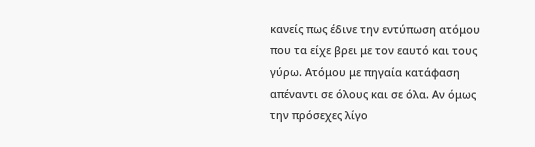κανείς πως έδινε την εντύπωση ατόμου που τα είχε βρει με τον εαυτό και τους γύρω. Ατόμου με πηγαία κατάφαση απέναντι σε όλους και σε όλα. Αν όμως την πρόσεχες λίγο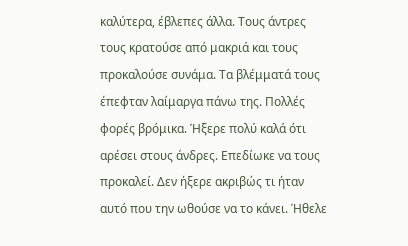καλύτερα, έβλεπες άλλα. Τους άντρες τους κρατούσε από μακριά και τους προκαλούσε συνάμα. Τα βλέμματά τους έπεφταν λαίμαργα πάνω της. Πολλές φορές βρόμικα. Ήξερε πολύ καλά ότι αρέσει στους άνδρες. Επεδίωκε να τους προκαλεί. Δεν ήξερε ακριβώς τι ήταν αυτό που την ωθούσε να το κάνει. Ήθελε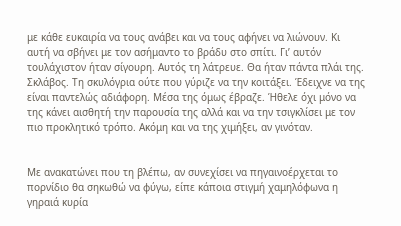με κάθε ευκαιρία να τους ανάβει και να τους αφήνει να λιώνουν. Κι  αυτή να σβήνει με τον ασήμαντο το βράδυ στο σπίτι. Γι’ αυτόν τουλάχιστον ήταν σίγουρη. Αυτός τη λάτρευε. Θα ήταν πάντα πλάι της. Σκλάβος. Τη σκυλόγρια ούτε που γύριζε να την κοιτάξει. Έδειχνε να της είναι παντελώς αδιάφορη. Μέσα της όμως έβραζε. Ήθελε όχι μόνο να της κάνει αισθητή την παρουσία της αλλά και να την τσιγκλίσει με τον πιο προκλητικό τρόπο. Ακόμη και να της χιμήξει, αν γινόταν.


Με ανακατώνει που τη βλέπω, αν συνεχίσει να πηγαινοέρχεται το πορνίδιο θα σηκωθώ να φύγω, είπε κάποια στιγμή χαμηλόφωνα η γηραιά κυρία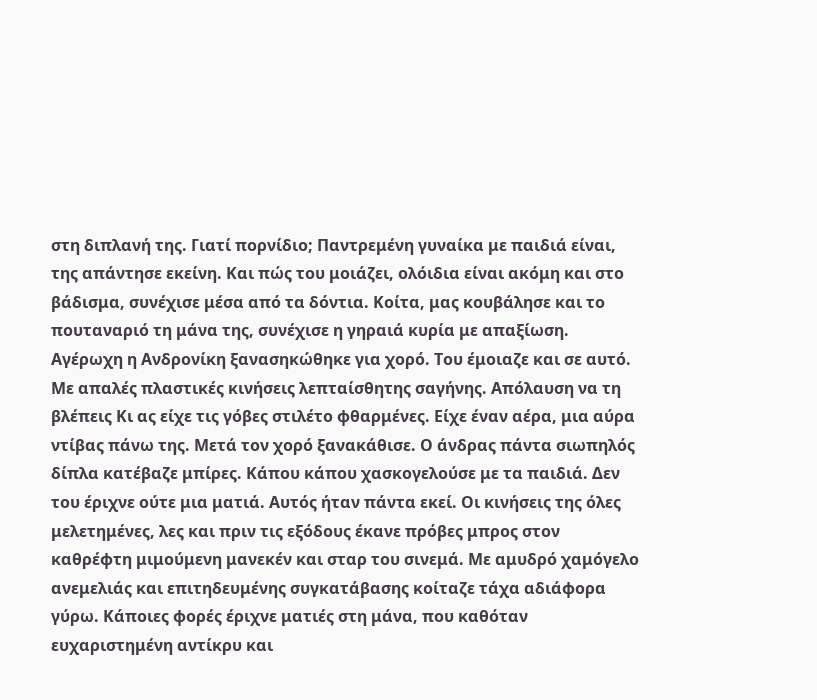στη διπλανή της. Γιατί πορνίδιο; Παντρεμένη γυναίκα με παιδιά είναι, της απάντησε εκείνη. Και πώς του μοιάζει, ολόιδια είναι ακόμη και στο βάδισμα, συνέχισε μέσα από τα δόντια. Κοίτα, μας κουβάλησε και το πουταναριό τη μάνα της, συνέχισε η γηραιά κυρία με απαξίωση. Αγέρωχη η Ανδρονίκη ξανασηκώθηκε για χορό. Του έμοιαζε και σε αυτό. Με απαλές πλαστικές κινήσεις λεπταίσθητης σαγήνης. Απόλαυση να τη βλέπεις Κι ας είχε τις γόβες στιλέτο φθαρμένες. Είχε έναν αέρα, μια αύρα ντίβας πάνω της. Μετά τον χορό ξανακάθισε. Ο άνδρας πάντα σιωπηλός δίπλα κατέβαζε μπίρες. Κάπου κάπου χασκογελούσε με τα παιδιά. Δεν του έριχνε ούτε μια ματιά. Αυτός ήταν πάντα εκεί. Οι κινήσεις της όλες μελετημένες, λες και πριν τις εξόδους έκανε πρόβες μπρος στον καθρέφτη μιμούμενη μανεκέν και σταρ του σινεμά. Με αμυδρό χαμόγελο ανεμελιάς και επιτηδευμένης συγκατάβασης κοίταζε τάχα αδιάφορα γύρω. Κάποιες φορές έριχνε ματιές στη μάνα, που καθόταν ευχαριστημένη αντίκρυ και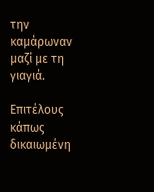την καμάρωναν μαζί με τη γιαγιά.

Επιτέλους κάπως δικαιωμένη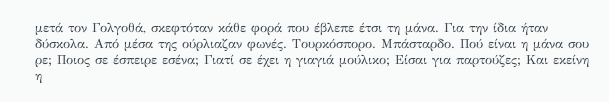μετά τον Γολγοθά, σκεφτόταν κάθε φορά που έβλεπε έτσι τη μάνα. Για την ίδια ήταν δύσκολα. Από μέσα της ούρλιαζαν φωνές. Τουρκόσπορο. Μπάσταρδο. Πού είναι η μάνα σου ρε; Ποιος σε έσπειρε εσένα; Γιατί σε έχει η γιαγιά μούλικο; Είσαι για παρτούζες; Και εκείνη η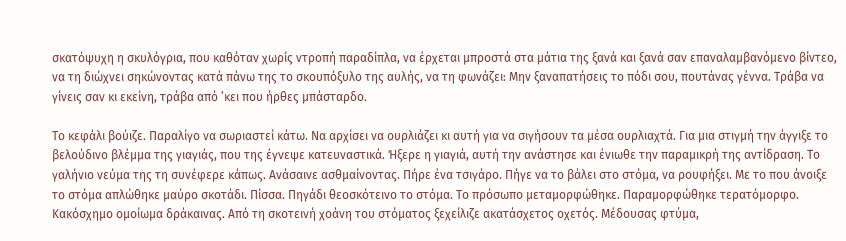σκατόψυχη η σκυλόγρια, που καθόταν χωρίς ντροπή παραδίπλα, να έρχεται μπροστά στα μάτια της ξανά και ξανά σαν επαναλαμβανόμενο βίντεο, να τη διώχνει σηκώνοντας κατά πάνω της το σκουπόξυλο της αυλής, να τη φωνάζει: Μην ξαναπατήσεις το πόδι σου, πουτάνας γέννα. Τράβα να γίνεις σαν κι εκείνη, τράβα από ’κει που ήρθες μπάσταρδο.

Το κεφάλι βούιζε. Παραλίγο να σωριαστεί κάτω. Να αρχίσει να ουρλιάζει κι αυτή για να σιγήσουν τα μέσα ουρλιαχτά. Για μια στιγμή την άγγιξε το βελούδινο βλέμμα της γιαγιάς, που της έγνεψε κατευναστικά. Ήξερε η γιαγιά, αυτή την ανάστησε και ένιωθε την παραμικρή της αντίδραση. Το γαλήνιο νεύμα της τη συνέφερε κάπως. Ανάσαινε ασθμαίνοντας. Πήρε ένα τσιγάρο. Πήγε να το βάλει στο στόμα, να ρουφήξει. Με το που άνοιξε το στόμα απλώθηκε μαύρο σκοτάδι. Πίσσα. Πηγάδι θεοσκότεινο το στόμα. Το πρόσωπο μεταμορφώθηκε. Παραμορφώθηκε τερατόμορφο. Κακόσχημο ομοίωμα δράκαινας. Από τη σκοτεινή χοάνη του στόματος ξεχείλιζε ακατάσχετος οχετός. Μέδουσας φτύμα,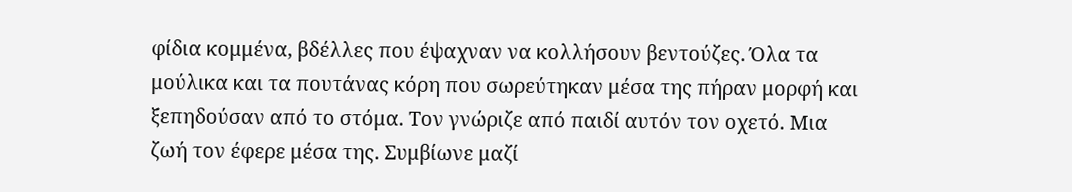φίδια κομμένα, βδέλλες που έψαχναν να κολλήσουν βεντούζες. Όλα τα μούλικα και τα πουτάνας κόρη που σωρεύτηκαν μέσα της πήραν μορφή και ξεπηδούσαν από το στόμα. Τον γνώριζε από παιδί αυτόν τον οχετό. Μια ζωή τον έφερε μέσα της. Συμβίωνε μαζί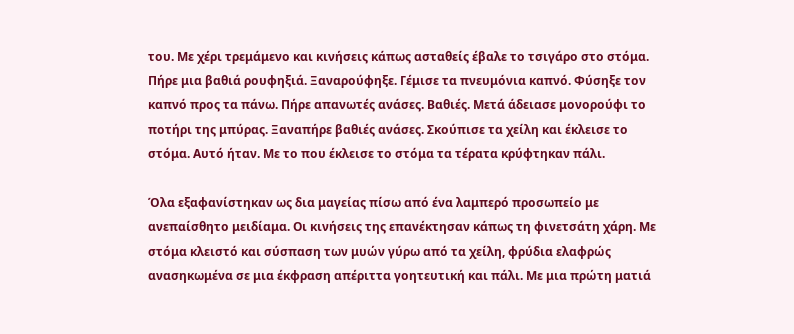του. Με χέρι τρεμάμενο και κινήσεις κάπως ασταθείς έβαλε το τσιγάρο στο στόμα. Πήρε μια βαθιά ρουφηξιά. Ξαναρούφηξε. Γέμισε τα πνευμόνια καπνό. Φύσηξε τον καπνό προς τα πάνω. Πήρε απανωτές ανάσες. Βαθιές. Μετά άδειασε μονορούφι το ποτήρι της μπύρας. Ξαναπήρε βαθιές ανάσες. Σκούπισε τα χείλη και έκλεισε το στόμα. Αυτό ήταν. Με το που έκλεισε το στόμα τα τέρατα κρύφτηκαν πάλι.

Όλα εξαφανίστηκαν ως δια μαγείας πίσω από ένα λαμπερό προσωπείο με ανεπαίσθητο μειδίαμα. Οι κινήσεις της επανέκτησαν κάπως τη φινετσάτη χάρη. Με στόμα κλειστό και σύσπαση των μυών γύρω από τα χείλη, φρύδια ελαφρώς ανασηκωμένα σε μια έκφραση απέριττα γοητευτική και πάλι. Με μια πρώτη ματιά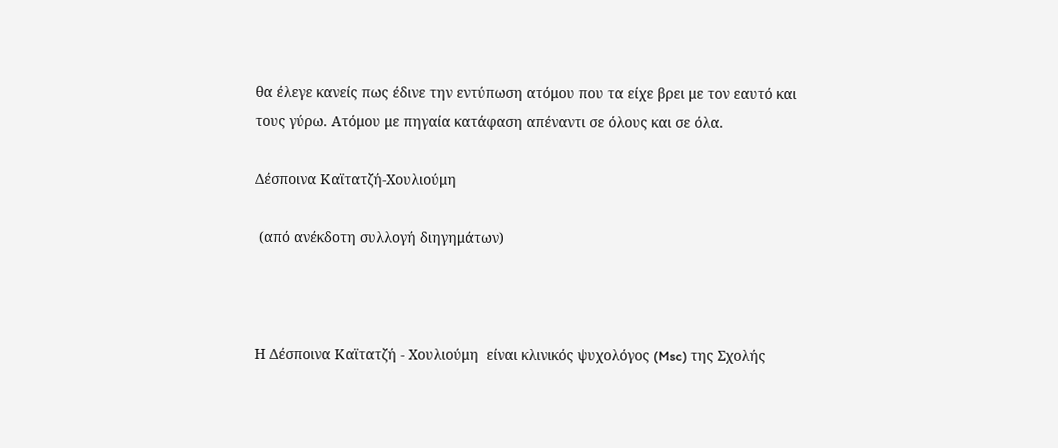θα έλεγε κανείς πως έδινε την εντύπωση ατόμου που τα είχε βρει με τον εαυτό και τους γύρω. Ατόμου με πηγαία κατάφαση απέναντι σε όλους και σε όλα.

Δέσποινα Καϊτατζή-Χουλιούμη

 (από ανέκδοτη συλλογή διηγημάτων)



Η Δέσποινα Καϊτατζή - Χουλιούμη  είναι κλινικός ψυχολόγος (Msc) της Σχολής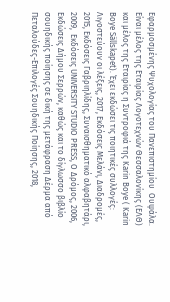Εφαρμοσμένης Ψυχολογίας του Πανεπιστημίου  Ουψάλα. Είναι μέλος της Εταιρίας Λογοτεχνών Θεσσαλονίκης (ΕΛΘ) και μέλος της Εταιρίας η Συντροφιά της Karin Boye ( Karin Boye Sällskapet). Έχει εκδώσει τις ποιητικές συλλογές: Λιγοστεύουν οι λέξεις, 2017, Εκδόσεις Μελάνι, Διαδρομές, 2015, Εκδόσεις Γαβριηλίδης, Συναισθηματικό αλφαβητάρι, 2009,  Εκδόσεις UNIVERSITY STUDIO PRESS, Ο Δρόμος, 2006, Εκδώσεις Δήμου Σερρών, καθώς και το δίγλωσσο βιβλίο σουηδικής ποίησης σε δική της μετάφραση Δέρμα από Πεταλούδες-Επιλογές Σουηδικής Ποίησης, 2018,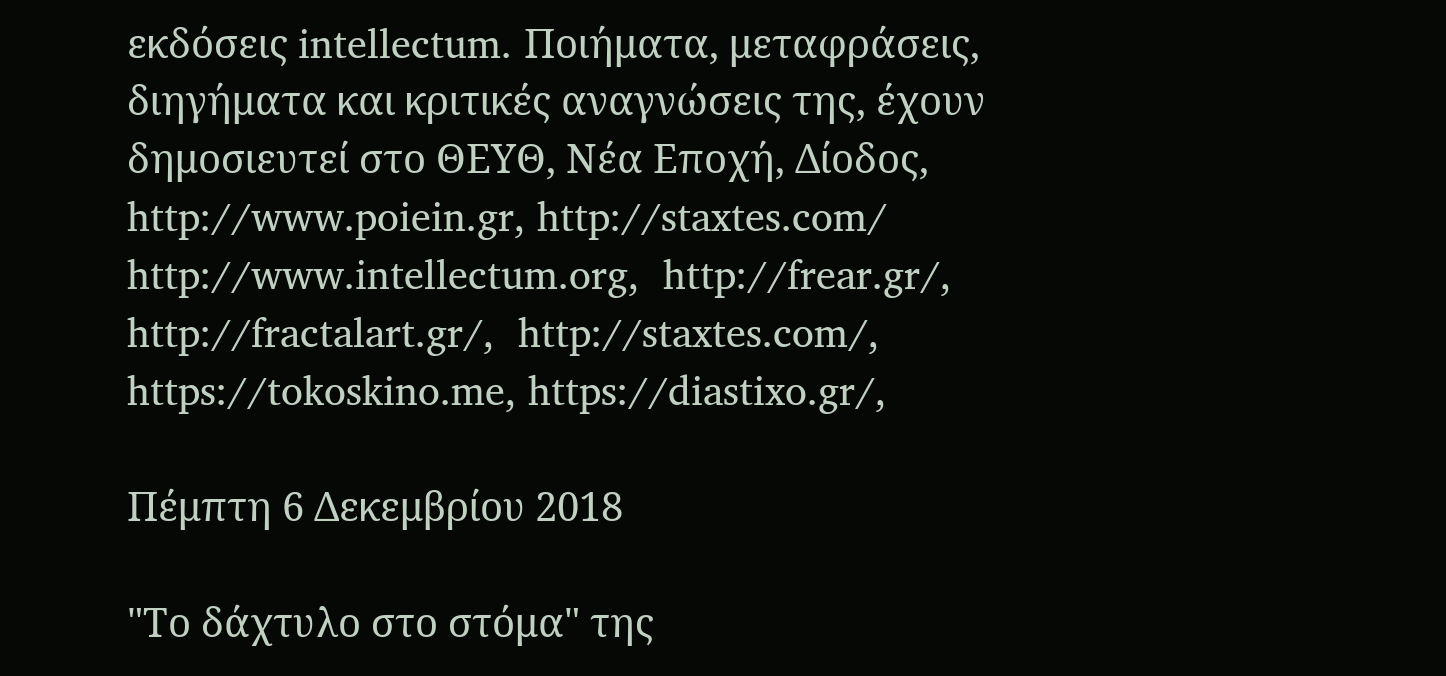εκδόσεις intellectum. Ποιήματα, μεταφράσεις, διηγήματα και κριτικές αναγνώσεις της, έχουν δημοσιευτεί στο ΘΕΥΘ, Νέα Εποχή, Δίοδος, http://www.poiein.gr, http://staxtes.com/ http://www.intellectum.org,  http://frear.gr/, http://fractalart.gr/,  http://staxtes.com/, https://tokoskino.me, https://diastixo.gr/,

Πέμπτη 6 Δεκεμβρίου 2018

"Το δάχτυλο στο στόμα" της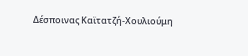Δέσποινας Καϊτατζή-Χουλιούμη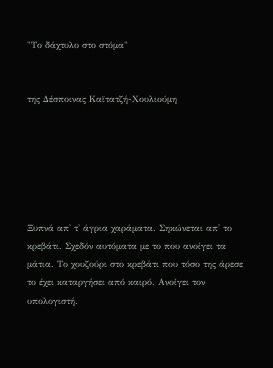"Το δάχτυλο στο στόμα"


της Δέσποινας Καϊτατζή-Χουλιούμη






Ξυπνά απ' τ' άγρια χαράματα. Σηκώνεται απ' το κρεβάτι. Σχεδόν αυτόματα με το που ανοίγει τα μάτια. Το χουζούρι στο κρεβάτι που τόσο της άρεσε το έχει καταργήσει από καιρό. Ανοίγει τον υπολογιστή.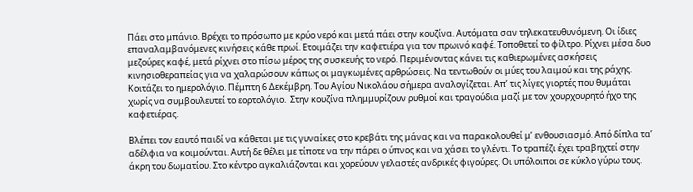Πάει στο μπάνιο. Βρέχει το πρόσωπο με κρύο νερό και μετά πάει στην κουζίνα. Αυτόματα σαν τηλεκατευθυνόμενη. Οι ίδιες επαναλαμβανόμενες κινήσεις κάθε πρωί. Ετοιμάζει την καφετιέρα για τον πρωινό καφέ. Τοποθετεί το φίλτρο. Ρίχνει μέσα δυο μεζούρες καφέ, μετά ρίχνει στο πίσω μέρος της συσκευής το νερό. Περιμένοντας κάνει τις καθιερωμένες ασκήσεις κινησιοθεραπείας για να χαλαρώσουν κάπως οι μαγκωμένες αρθρώσεις. Να τεντωθούν οι μύες του λαιμού και της ράχης. Κοιτάζει το ημερολόγιο. Πέμπτη 6 Δεκέμβρη. Του Αγίου Νικολάου σήμερα αναλογίζεται. Απ’ τις λίγες γιορτές που θυμάται χωρίς να συμβουλευτεί το εορτολόγιο.  Στην κουζίνα πλημμυρίζουν ρυθμοί και τραγούδια μαζί με τον χουρχουρητό ήχο της καφετιέρας.

Βλέπει τον εαυτό παιδί να κάθεται με τις γυναίκες στο κρεβάτι της μάνας και να παρακολουθεί μ’ ενθουσιασμό. Από δίπλα τα’ αδέλφια να κοιμούνται. Αυτή δε θέλει με τίποτε να την πάρει ο ύπνος και να χάσει το γλέντι. Το τραπέζι έχει τραβηχτεί στην άκρη του δωματίου. Στο κέντρο αγκαλιάζονται και χορεύουν γελαστές ανδρικές φιγούρες. Οι υπόλοιποι σε κύκλο γύρω τους.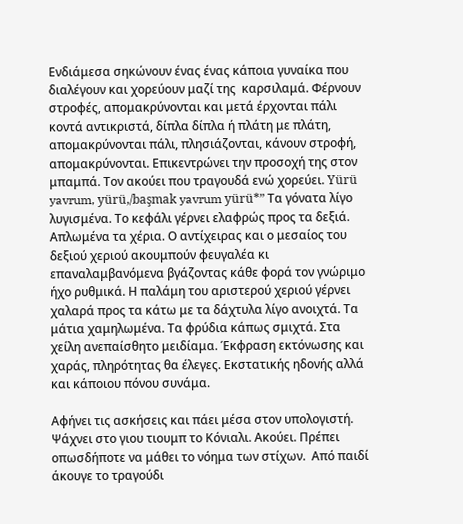Ενδιάμεσα σηκώνουν ένας ένας κάποια γυναίκα που διαλέγουν και χορεύουν μαζί της  καρσιλαμά. Φέρνουν στροφές, απομακρύνονται και μετά έρχονται πάλι κοντά αντικριστά, δίπλα δίπλα ή πλάτη με πλάτη, απομακρύνονται πάλι, πλησιάζονται, κάνουν στροφή, απομακρύνονται. Επικεντρώνει την προσοχή της στον μπαμπά. Τον ακούει που τραγουδά ενώ χορεύει. Yürü yavrum, yürü,/başmak yavrum yürü*” Τα γόνατα λίγο λυγισμένα. Το κεφάλι γέρνει ελαφρώς προς τα δεξιά. Απλωμένα τα χέρια. Ο αντίχειρας και ο μεσαίος του δεξιού χεριού ακουμπούν φευγαλέα κι επαναλαμβανόμενα βγάζοντας κάθε φορά τον γνώριμο ήχο ρυθμικά. Η παλάμη του αριστερού χεριού γέρνει χαλαρά προς τα κάτω με τα δάχτυλα λίγο ανοιχτά. Τα μάτια χαμηλωμένα. Τα φρύδια κάπως σμιχτά. Στα χείλη ανεπαίσθητο μειδίαμα. Έκφραση εκτόνωσης και χαράς, πληρότητας θα έλεγες. Εκστατικής ηδονής αλλά και κάποιου πόνου συνάμα.

Αφήνει τις ασκήσεις και πάει μέσα στον υπολογιστή. Ψάχνει στο γιου τιουμπ το Κόνιαλι. Ακούει. Πρέπει οπωσδήποτε να μάθει το νόημα των στίχων.  Από παιδί άκουγε το τραγούδι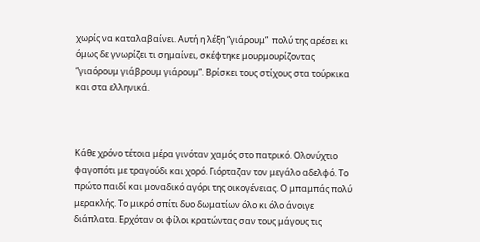χωρίς να καταλαβαίνει. Αυτή η λέξη “γιάρουμ”  πολύ της αρέσει κι όμως δε γνωρίζει τι σημαίνει, σκέφτηκε μουρμουρίζοντας “γιαόρουμ γιάβρουμ γιάρουμ”. Βρίσκει τους στίχους στα τούρκικα και στα ελληνικά.



Κάθε χρόνο τέτοια μέρα γινόταν χαμός στο πατρικό. Ολονύχτιο φαγοπότι με τραγούδι και χορό. Γιόρταζαν τον μεγάλο αδελφό. Το πρώτο παιδί και μοναδικό αγόρι της οικογένειας. Ο μπαμπάς πολύ μερακλής. Το μικρό σπίτι δυο δωματίων όλο κι όλο άνοιγε διάπλατα. Ερχόταν οι φίλοι κρατώντας σαν τους μάγους τις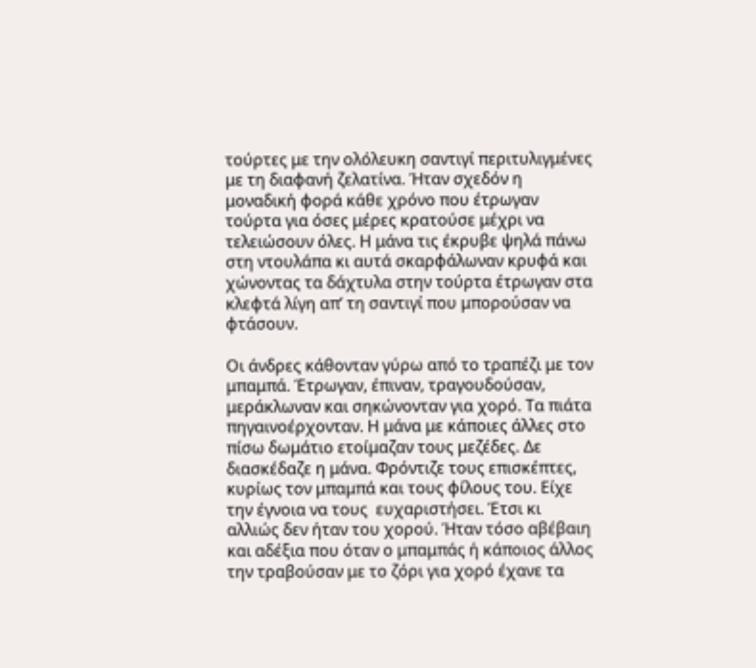τούρτες με την ολόλευκη σαντιγί περιτυλιγμένες με τη διαφανή ζελατίνα. Ήταν σχεδόν η μοναδική φορά κάθε χρόνο που έτρωγαν τούρτα για όσες μέρες κρατούσε μέχρι να τελειώσουν όλες. Η μάνα τις έκρυβε ψηλά πάνω στη ντουλάπα κι αυτά σκαρφάλωναν κρυφά και χώνοντας τα δάχτυλα στην τούρτα έτρωγαν στα κλεφτά λίγη απ’ τη σαντιγί που μπορούσαν να φτάσουν.

Οι άνδρες κάθονταν γύρω από το τραπέζι με τον μπαμπά. Έτρωγαν, έπιναν, τραγουδούσαν, μεράκλωναν και σηκώνονταν για χορό. Τα πιάτα πηγαινοέρχονταν. Η μάνα με κάποιες άλλες στο πίσω δωμάτιο ετοίμαζαν τους μεζέδες. Δε διασκέδαζε η μάνα. Φρόντιζε τους επισκέπτες, κυρίως τον μπαμπά και τους φίλους του. Είχε την έγνοια να τους  ευχαριστήσει. Έτσι κι αλλιώς δεν ήταν του χορού. Ήταν τόσο αβέβαιη και αδέξια που όταν ο μπαμπάς ή κάποιος άλλος την τραβούσαν με το ζόρι για χορό έχανε τα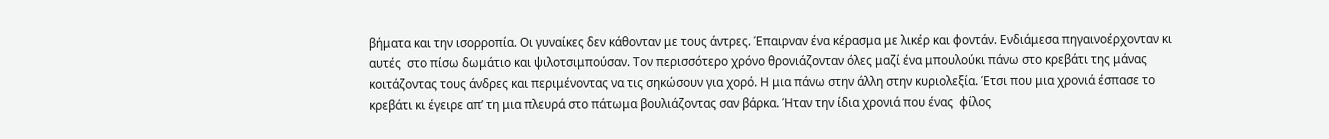βήματα και την ισορροπία. Οι γυναίκες δεν κάθονταν με τους άντρες. Έπαιρναν ένα κέρασμα με λικέρ και φοντάν. Ενδιάμεσα πηγαινοέρχονταν κι αυτές  στο πίσω δωμάτιο και ψιλοτσιμπούσαν. Τον περισσότερο χρόνο θρονιάζονταν όλες μαζί ένα μπουλούκι πάνω στο κρεβάτι της μάνας κοιτάζοντας τους άνδρες και περιμένοντας να τις σηκώσουν για χορό. Η μια πάνω στην άλλη στην κυριολεξία. Έτσι που μια χρονιά έσπασε το κρεβάτι κι έγειρε απ’ τη μια πλευρά στο πάτωμα βουλιάζοντας σαν βάρκα. Ήταν την ίδια χρονιά που ένας  φίλος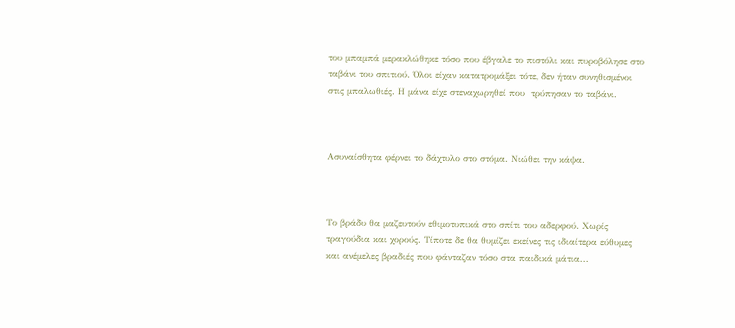του μπαμπά μερακλώθηκε τόσο που έβγαλε το πιστόλι και πυροβόλησε στο ταβάνι του σπιτιού. Όλοι είχαν κατατρομάξει τότε, δεν ήταν συνηθισμένοι στις μπαλωθιές. Η μάνα είχε στεναχωρηθεί που  τρύπησαν το ταβάνι.



Ασυναίσθητα φέρνει το δάχτυλο στο στόμα. Νιώθει την κάψα.



Το βράδυ θα μαζευτούν εθιμοτυπικά στο σπίτι του αδερφού. Χωρίς τραγούδια και χορούς. Τίποτε δε θα θυμίζει εκείνες τις ιδιαίτερα εύθυμες και ανέμελες βραδιές που φάνταζαν τόσο στα παιδικά μάτια...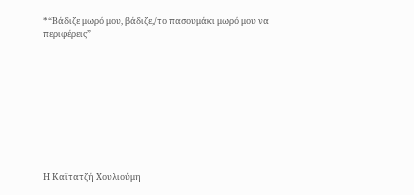*“Βάδιζε μωρό μου, βάδιζε,/το πασουμάκι μωρό μου να περιφέρεις”










Η Καϊτατζή Χουλιούμη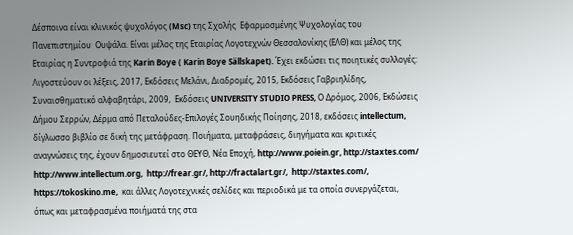Δέσποινα είναι κλινικός ψυχολόγος (Msc) της Σχολής  Εφαρμοσμένης Ψυχολογίας του Πανεπιστημίου  Ουψάλα. Είναι μέλος της Εταιρίας Λογοτεχνών Θεσσαλονίκης (ΕΛΘ) και μέλος της Εταιρίας η Συντροφιά της Karin Boye ( Karin Boye Sällskapet). Έχει εκδώσει τις ποιητικές συλλογές: Λιγοστεύουν οι λέξεις, 2017, Εκδόσεις Μελάνι, Διαδρομές, 2015, Εκδόσεις Γαβριηλίδης, Συναισθηματικό αλφαβητάρι, 2009,  Εκδόσεις UNIVERSITY STUDIO PRESS, Ο Δρόμος, 2006, Εκδώσεις Δήμου Σερρών, Δέρμα από Πεταλούδες-Επιλογές Σουηδικής Ποίησης, 2018, εκδόσεις intellectum, δίγλωσσο βιβλίο σε δική της μετάφραση. Ποιήματα, μεταφράσεις, διηγήματα και κριτικές αναγνώσεις της, έχουν δημοσιευτεί στο ΘΕΥΘ, Νέα Εποχή, http://www.poiein.gr, http://staxtes.com/ http://www.intellectum.org,  http://frear.gr/, http://fractalart.gr/,  http://staxtes.com/, https://tokoskino.me,  και άλλες Λογοτεχνικές σελίδες και περιοδικά με τα οποία συνεργάζεται, όπως και μεταφρασμένα ποιήματά της στα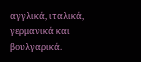αγγλικά, ιταλικά, γερμανικά και βουλγαρικά.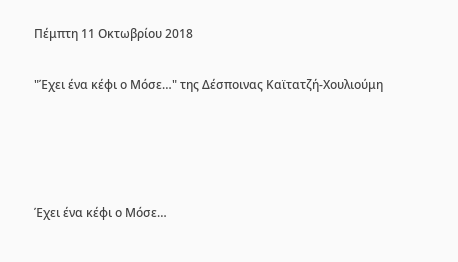Πέμπτη 11 Οκτωβρίου 2018

"Έχει ένα κέφι ο Μόσε…" της Δέσποινας Καϊτατζή-Χουλιούμη




Έχει ένα κέφι ο Μόσε…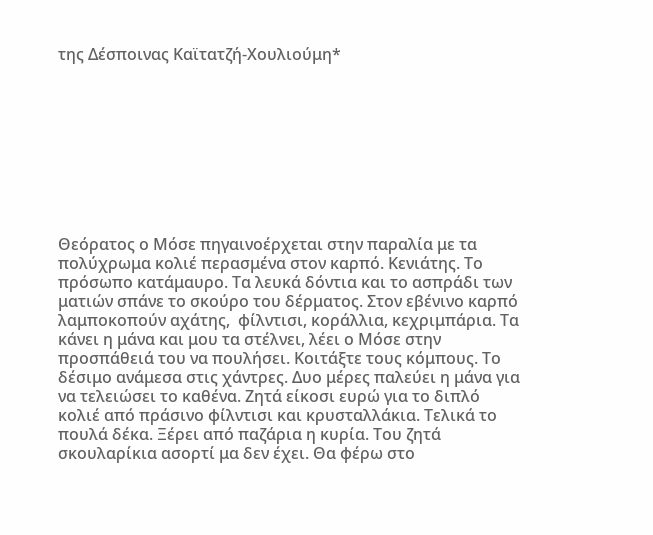της Δέσποινας Καϊτατζή-Χουλιούμη*









Θεόρατος ο Μόσε πηγαινοέρχεται στην παραλία με τα πολύχρωμα κολιέ περασμένα στον καρπό. Κενιάτης. Το πρόσωπο κατάμαυρο. Τα λευκά δόντια και το ασπράδι των ματιών σπάνε το σκούρο του δέρματος. Στον εβένινο καρπό λαμποκοπούν αχάτης,  φίλντισι, κοράλλια, κεχριμπάρια. Τα κάνει η μάνα και μου τα στέλνει, λέει ο Μόσε στην προσπάθειά του να πουλήσει. Κοιτάξτε τους κόμπους. Το δέσιμο ανάμεσα στις χάντρες. Δυο μέρες παλεύει η μάνα για να τελειώσει το καθένα. Ζητά είκοσι ευρώ για το διπλό κολιέ από πράσινο φίλντισι και κρυσταλλάκια. Τελικά το πουλά δέκα. Ξέρει από παζάρια η κυρία. Του ζητά σκουλαρίκια ασορτί μα δεν έχει. Θα φέρω στο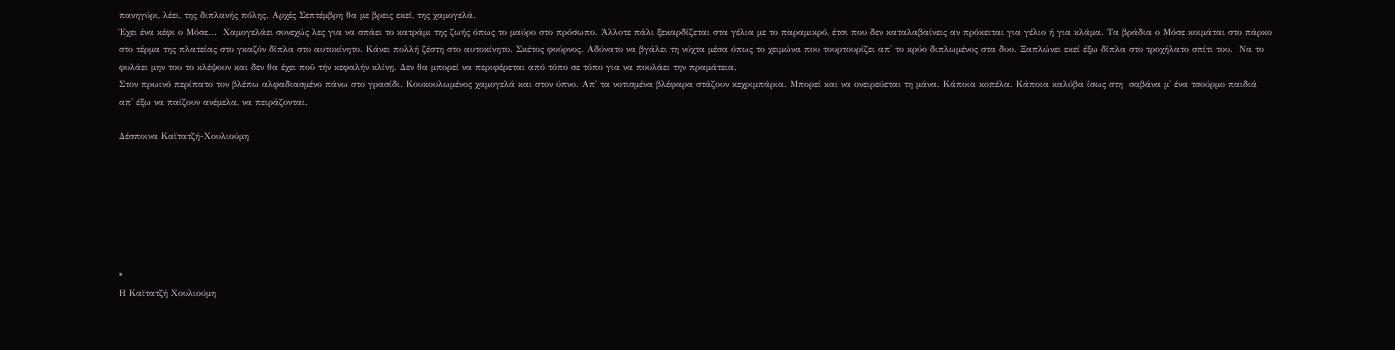πανηγύρι, λέει, της διπλανής πόλης. Αρχές Σεπτέμβρη θα με βρεις εκεί, της χαμογελά.
Έχει ένα κέφι ο Μόσε...  Χαμογελάει συνεχώς λες για να σπάει το κατράμι της ζωής όπως το μαύρο στο πρόσωπο. Άλλοτε πάλι ξεκαρδίζεται στα γέλια με το παραμικρό, έτσι που δεν καταλαβαίνεις αν πρόκειται για γέλιο ή για κλάμα. Τα βράδια ο Μόσε κοιμάται στο πάρκο στο τέρμα της πλατείας στο γκαζόν δίπλα στο αυτοκίνητο. Κάνει πολλή ζέστη στο αυτοκίνητο. Σκέτος φούρνος. Αδύνατο να βγάλει τη νύχτα μέσα όπως το χειμώνα που τουρτουρίζει απ' το κρύο διπλωμένος στα δυο. Ξαπλώνει εκεί έξω δίπλα στο τροχήλατο σπίτι του.  Να το φυλάει μην του το κλέψουν και δεν θα έχει ποῦ τήν κεφαλήν κλίνῃ. Δεν θα μπορεί να περιφέρεται από τόπο σε τόπο για να πουλάει την πραμάτεια.
Στον πρωινό περίπατο τον βλέπω αλφαδιασμένο πάνω στο γρασίδι. Κουκουλωμένος χαμογελά και στον ύπνο. Απ' τα νοτισμένα βλέφαρα στάζουν κεχριμπάρια. Μπορεί και να ονειρεύεται τη μάνα. Κάποια κοπέλα. Κάποια καλύβα ίσως στη  σαβάνα μ' ένα τσούρμο παιδιά απ' έξω να παίζουν ανέμελα, να πειράζονται.

Δέσποινα Καϊτατζή-Χουλιούμη







*
Η Καϊτατζή Χουλιούμη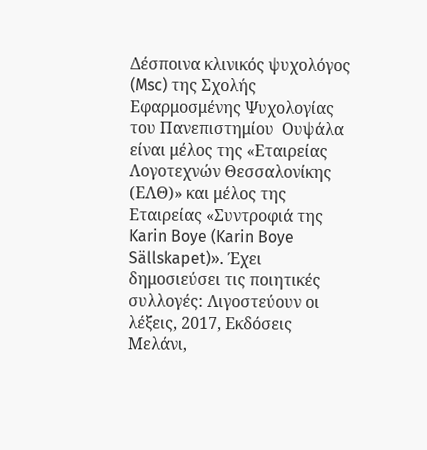Δέσποινα κλινικός ψυχολόγος (Msc) της Σχολής  Εφαρμοσμένης Ψυχολογίας του Πανεπιστημίου  Ουψάλα είναι μέλος της «Εταιρείας Λογοτεχνών Θεσσαλονίκης (ΕΛΘ)» και μέλος της Εταιρείας «Συντροφιά της Karin Boye (Karin Boye Sällskapet)». Έχει δημοσιεύσει τις ποιητικές συλλογές: Λιγοστεύουν οι λέξεις, 2017, Εκδόσεις Μελάνι,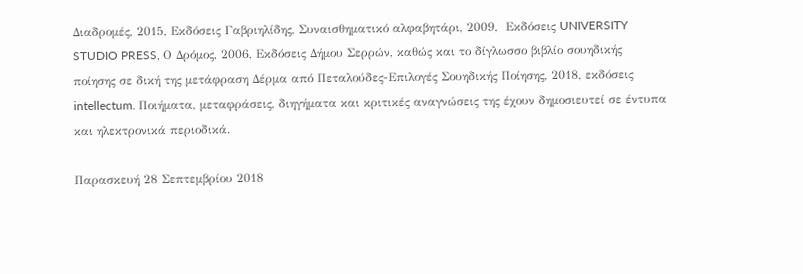Διαδρομές, 2015, Εκδόσεις Γαβριηλίδης, Συναισθηματικό αλφαβητάρι, 2009,  Εκδόσεις UNIVERSITY STUDIO PRESS, Ο Δρόμος, 2006, Εκδόσεις Δήμου Σερρών, καθώς και το δίγλωσσο βιβλίο σουηδικής ποίησης σε δική της μετάφραση Δέρμα από Πεταλούδες-Επιλογές Σουηδικής Ποίησης, 2018, εκδόσεις intellectum. Ποιήματα, μεταφράσεις, διηγήματα και κριτικές αναγνώσεις της έχουν δημοσιευτεί σε έντυπα και ηλεκτρονικά περιοδικά.

Παρασκευή 28 Σεπτεμβρίου 2018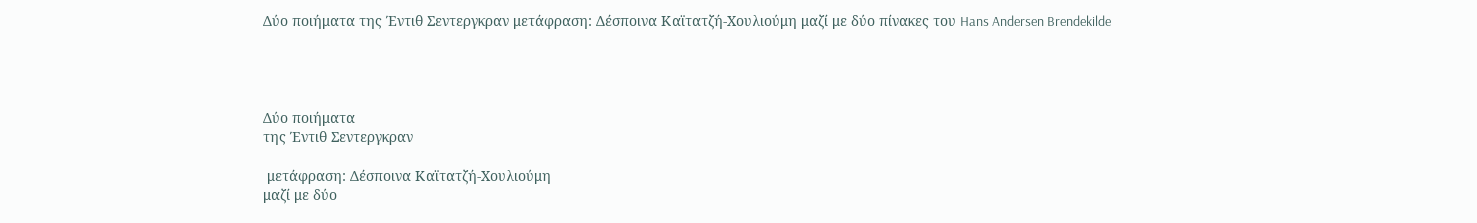Δύο ποιήματα της Έντιθ Σεντεργκραν μετάφραση: Δέσποινα Καϊτατζή-Χουλιούμη μαζί με δύο πίνακες του Hans Andersen Brendekilde




Δύο ποιήματα
της Έντιθ Σεντεργκραν

 μετάφραση: Δέσποινα Καϊτατζή-Χουλιούμη
μαζί με δύο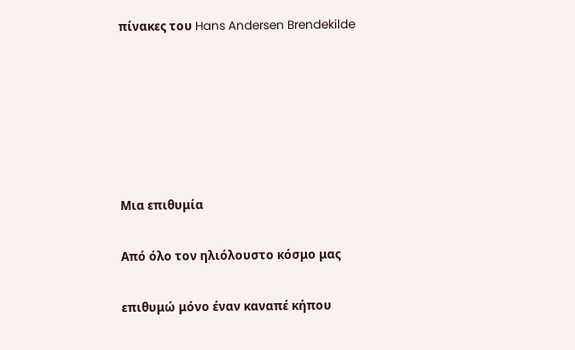πίνακες του Hans Andersen Brendekilde






Μια επιθυμία

Από όλο τον ηλιόλουστο κόσμο μας

επιθυμώ μόνο έναν καναπέ κήπου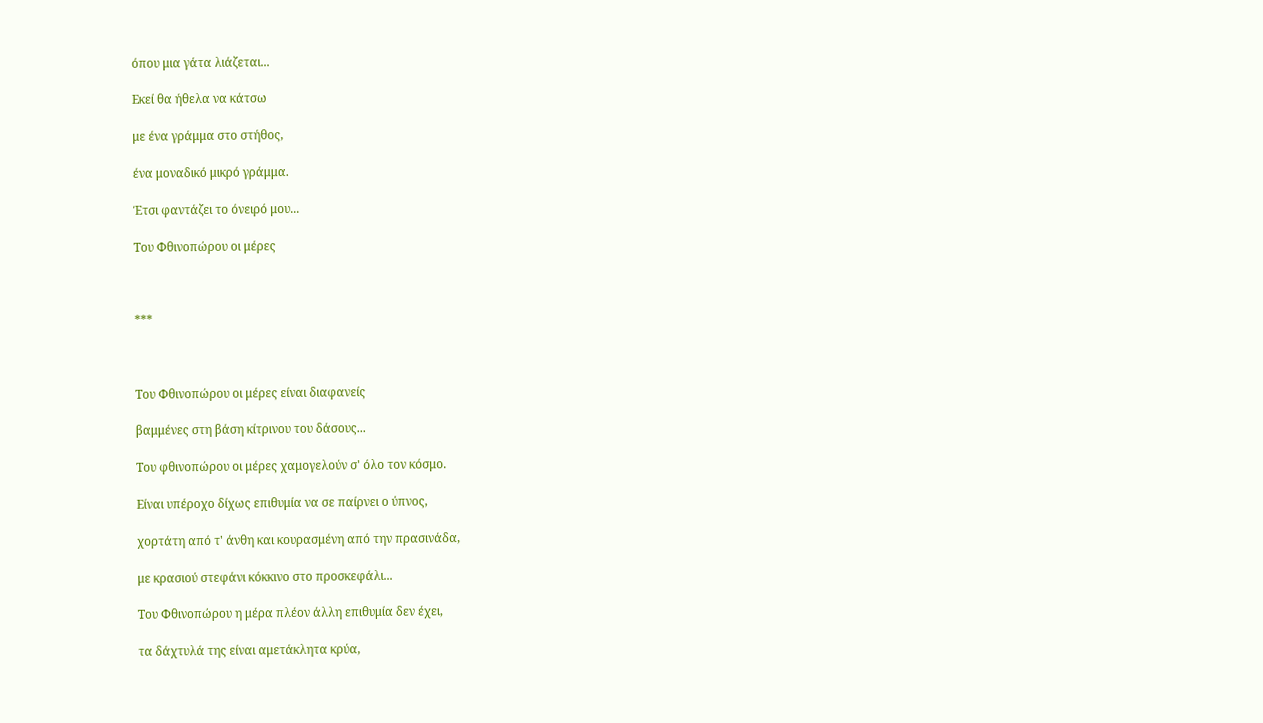όπου μια γάτα λιάζεται...

Εκεί θα ήθελα να κάτσω

με ένα γράμμα στο στήθος,

ένα μοναδικό μικρό γράμμα.

Έτσι φαντάζει το όνειρό μου...

Του Φθινοπώρου οι μέρες



***



Του Φθινοπώρου οι μέρες είναι διαφανείς

βαμμένες στη βάση κίτρινου του δάσους...

Του φθινοπώρου οι μέρες χαμογελούν σ' όλο τον κόσμο.

Είναι υπέροχο δίχως επιθυμία να σε παίρνει ο ύπνος,

χορτάτη από τ' άνθη και κουρασμένη από την πρασινάδα,

με κρασιού στεφάνι κόκκινο στο προσκεφάλι...

Του Φθινοπώρου η μέρα πλέον άλλη επιθυμία δεν έχει,

τα δάχτυλά της είναι αμετάκλητα κρύα,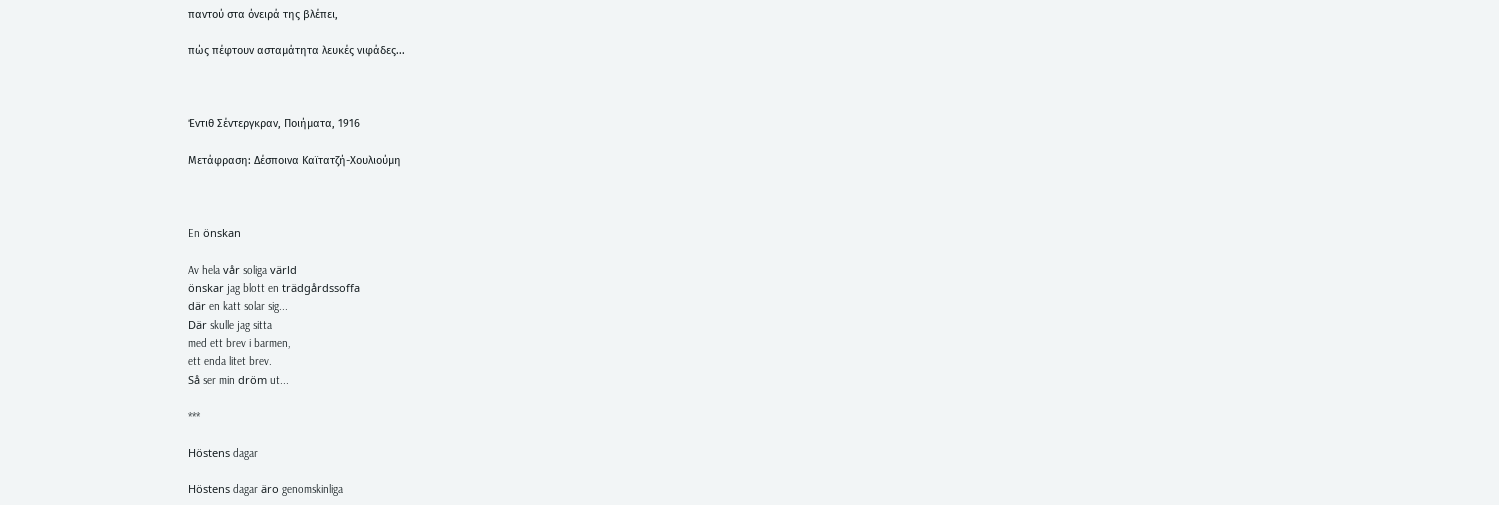παντού στα όνειρά της βλέπει,

πώς πέφτουν ασταμάτητα λευκές νιφάδες...



Έντιθ Σέντεργκραν, Ποιήματα, 1916

Μετάφραση: Δέσποινα Καϊτατζή-Χουλιούμη



En önskan

Av hela vår soliga värld
önskar jag blott en trädgårdssoffa
där en katt solar sig...
Där skulle jag sitta
med ett brev i barmen,
ett enda litet brev.
Så ser min dröm ut...

***

Höstens dagar

Höstens dagar äro genomskinliga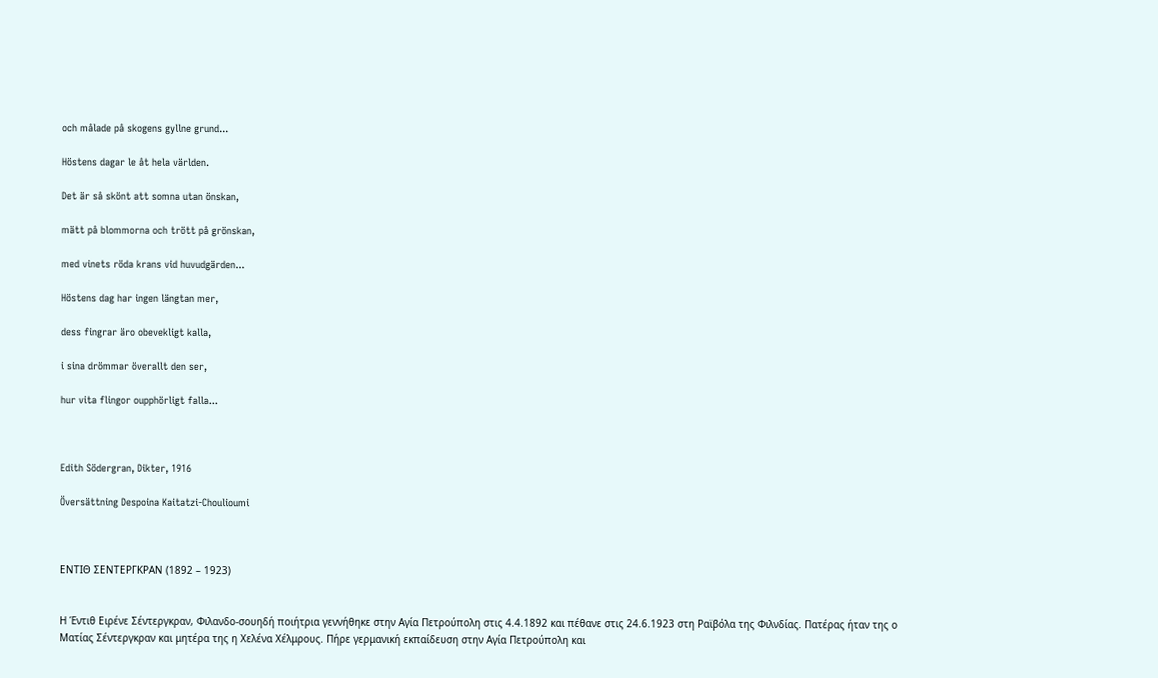och målade på skogens gyllne grund...

Höstens dagar le åt hela världen.

Det är så skönt att somna utan önskan,

mätt på blommorna och trött på grönskan,

med vinets röda krans vid huvudgärden...

Höstens dag har ingen längtan mer,

dess fingrar äro obevekligt kalla,

i sina drömmar överallt den ser,

hur vita flingor oupphörligt falla...



Edith Södergran, Dikter, 1916

Översättning Despoina Kaitatzi-Choulioumi



ΕΝΤΙΘ ΣΕΝΤΕΡΓΚΡΑΝ (1892 – 1923)


Η Έντιθ Ειρένε Σέντεργκραν, Φιλανδο-σουηδή ποιήτρια γεννήθηκε στην Αγία Πετρούπολη στις 4.4.1892 και πέθανε στις 24.6.1923 στη Ραϊβόλα της Φιλνδίας. Πατέρας ήταν της ο Ματίας Σέντεργκραν και μητέρα της η Χελένα Χέλμρους. Πήρε γερμανική εκπαίδευση στην Αγία Πετρούπολη και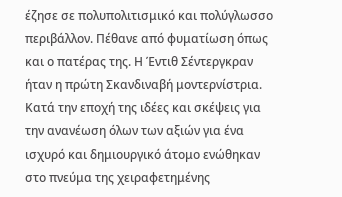έζησε σε πολυπολιτισμικό και πολύγλωσσο περιβάλλον. Πέθανε από φυματίωση όπως και ο πατέρας της. Η Έντιθ Σέντεργκραν ήταν η πρώτη Σκανδιναβή μοντερνίστρια. Κατά την εποχή της ιδέες και σκέψεις για την ανανέωση όλων των αξιών για ένα ισχυρό και δημιουργικό άτομο ενώθηκαν στο πνεύμα της χειραφετημένης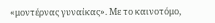«μοντέρνας γυναίκας». Με το καινοτόμο,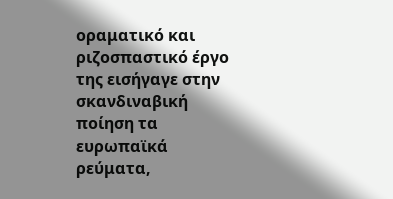οραματικό και ριζοσπαστικό έργο της εισήγαγε στην σκανδιναβική ποίηση τα ευρωπαϊκά ρεύματα,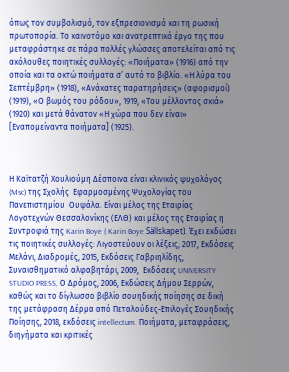όπως τον συμβολισμό, τον εξπρεσιονισμό και τη ρωσική πρωτοπορία. Το καινοτόμο και ανατρεπτικό έργο της που μεταφράστηκε σε πάρα πολλές γλώσσες αποτελείται από τις ακόλουθες ποιητικές συλλογές: «Ποιήματα» (1916) από την οποία και τα οκτώ ποιήματα σ’ αυτό το βιβλίο. «Η λύρα του Σεπτέμβρη» (1918), «Ανάκατες παρατηρήσεις» (αφορισμοί) (1919), «Ο βωμός του ρόδου», 1919, «Του μέλλοντος σκιά» (1920) και μετά θάνατον «Η χώρα που δεν είναι» [Εναπομείναντα ποιήματα] (1925).



Η Καϊτατζή Χουλιούμη Δέσποινα είναι κλινικός ψυχολόγος (Msc) της Σχολής  Εφαρμοσμένης Ψυχολογίας του Πανεπιστημίου  Ουψάλα. Είναι μέλος της Εταιρίας Λογοτεχνών Θεσσαλονίκης (ΕΛΘ) και μέλος της Εταιρίας η Συντροφιά της Karin Boye ( Karin Boye Sällskapet). Έχει εκδώσει τις ποιητικές συλλογές: Λιγοστεύουν οι λέξεις, 2017, Εκδόσεις Μελάνι, Διαδρομές, 2015, Εκδόσεις Γαβριηλίδης, Συναισθηματικό αλφαβητάρι, 2009,  Εκδόσεις UNIVERSITY STUDIO PRESS, Ο Δρόμος, 2006, Εκδώσεις Δήμου Σερρών, καθώς και το δίγλωσσο βιβλίο σουηδικής ποίησης σε δική της μετάφραση Δέρμα από Πεταλούδες-Επιλογές Σουηδικής Ποίησης, 2018, εκδόσεις intellectum. Ποιήματα, μεταφράσεις, διηγήματα και κριτικές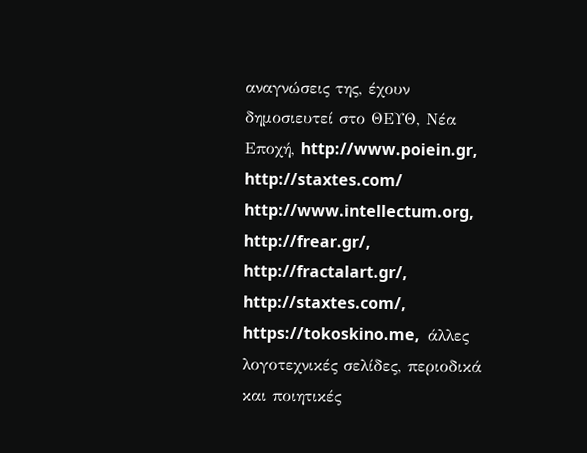αναγνώσεις της, έχουν δημοσιευτεί στο ΘΕΥΘ, Νέα Εποχή, http://www.poiein.gr, http://staxtes.com/ http://www.intellectum.org,  http://frear.gr/, http://fractalart.gr/,  http://staxtes.com/, https://tokoskino.me,  άλλες λογοτεχνικές σελίδες, περιοδικά και ποιητικές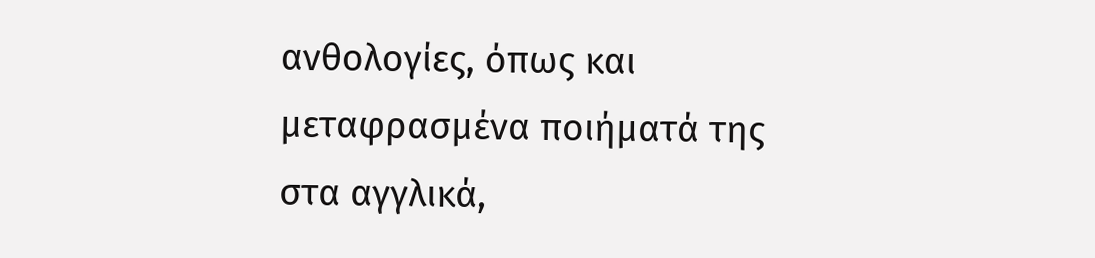ανθολογίες, όπως και μεταφρασμένα ποιήματά της στα αγγλικά,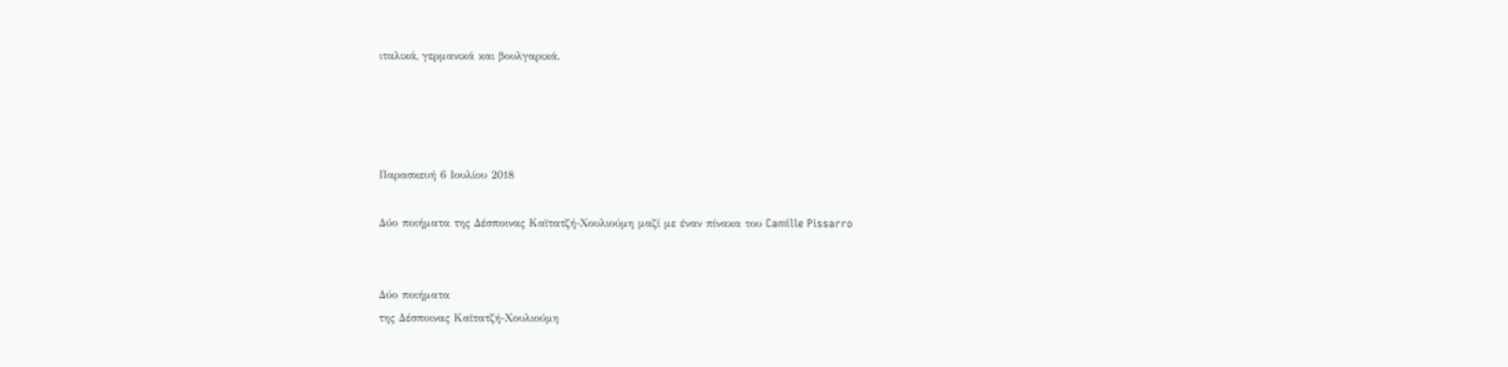ιταλικά, γερμανικά και βουλγαρικά.




Παρασκευή 6 Ιουλίου 2018

Δύο ποιήματα της Δέσποινας Καϊτατζή-Χουλιούμη μαζί με έναν πίνακα του Camille Pissarro


Δύο ποιήματα
της Δέσποινας Καϊτατζή-Χουλιούμη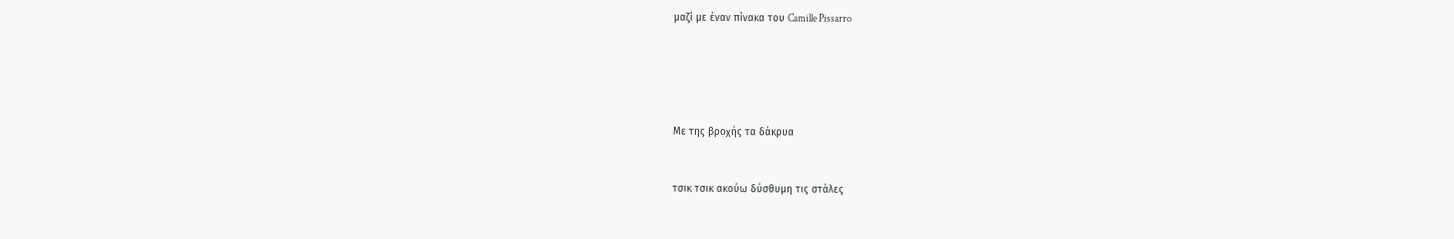μαζί με έναν πίνακα του Camille Pissarro





Με της βροχής τα δάκρυα


τσικ τσικ ακούω δύσθυμη τις στάλες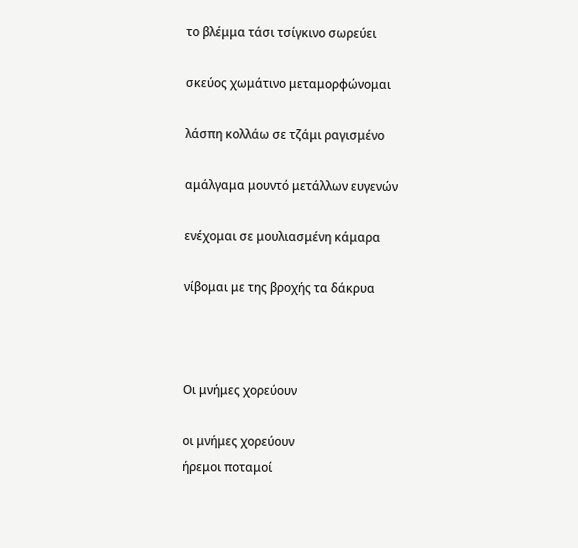το βλέμμα τάσι τσίγκινο σωρεύει

σκεύος χωμάτινο μεταμορφώνομαι

λάσπη κολλάω σε τζάμι ραγισμένο

αμάλγαμα μουντό μετάλλων ευγενών

ενέχομαι σε μουλιασμένη κάμαρα

νίβομαι με της βροχής τα δάκρυα



Οι μνήμες χορεύουν

οι μνήμες χορεύουν
ήρεμοι ποταμοί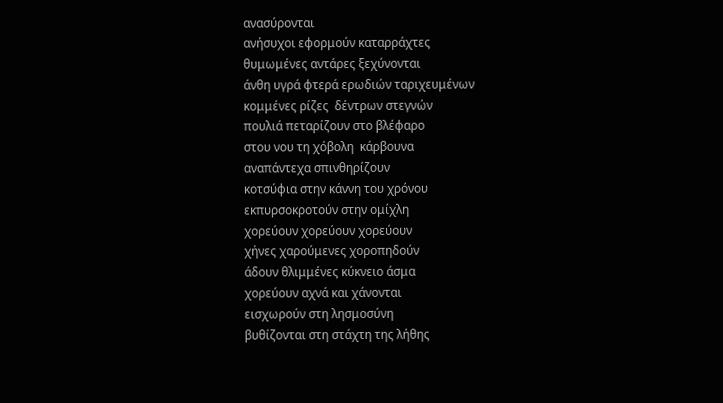ανασύρονται
ανήσυχοι εφορμούν καταρράχτες
θυμωμένες αντάρες ξεχύνονται
άνθη υγρά φτερά ερωδιών ταριχευμένων
κομμένες ρίζες  δέντρων στεγνών
πουλιά πεταρίζουν στο βλέφαρο
στου νου τη χόβολη  κάρβουνα
αναπάντεχα σπινθηρίζουν
κοτσύφια στην κάννη του χρόνου
εκπυρσοκροτούν στην ομίχλη
χορεύουν χορεύουν χορεύουν
χήνες χαρούμενες χοροπηδούν
άδουν θλιμμένες κύκνειο άσμα
χορεύουν αχνά και χάνονται
εισχωρούν στη λησμοσύνη
βυθίζονται στη στάχτη της λήθης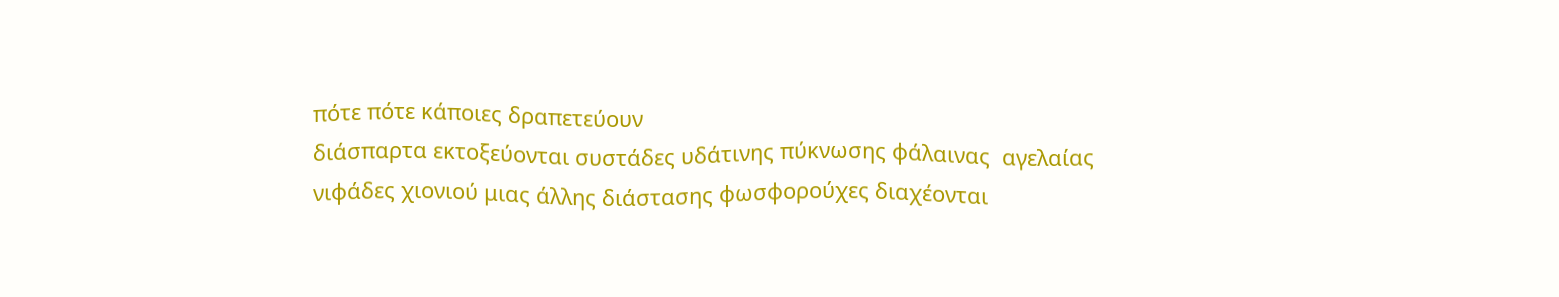πότε πότε κάποιες δραπετεύουν
διάσπαρτα εκτοξεύονται συστάδες υδάτινης πύκνωσης φάλαινας  αγελαίας
νιφάδες χιονιού μιας άλλης διάστασης φωσφορούχες διαχέονται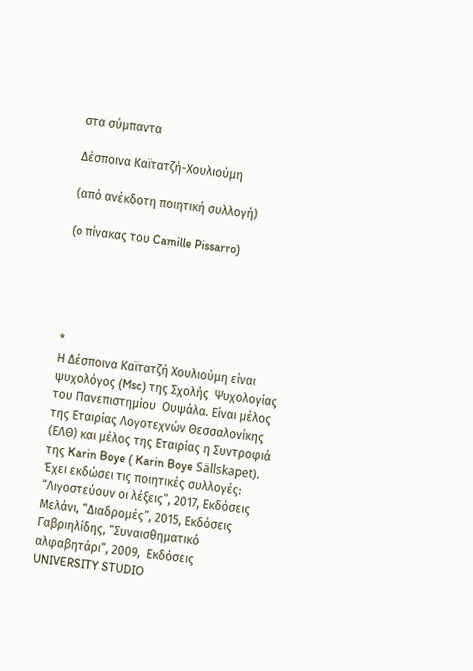στα σύμπαντα

Δέσποινα Καϊτατζή-Χουλιούμη

(από ανέκδοτη ποιητική συλλογή)

(o πίνακας του Camille Pissarro)





*
Η Δέσποινα Καϊτατζή Χουλιούμη είναι ψυχολόγος (Msc) της Σχολής  Ψυχολογίας του Πανεπιστημίου  Ουψάλα. Είναι μέλος της Εταιρίας Λογοτεχνών Θεσσαλονίκης (ΕΛΘ) και μέλος της Εταιρίας η Συντροφιά της Karin Boye ( Karin Boye Sällskapet). Έχει εκδώσει τις ποιητικές συλλογές: “Λιγοστεύουν οι λέξεις”, 2017, Εκδόσεις Μελάνι, “Διαδρομές”, 2015, Εκδόσεις Γαβριηλίδης, “Συναισθηματικό αλφαβητάρι”, 2009,  Εκδόσεις UNIVERSITY STUDIO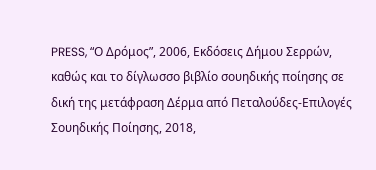PRESS, “Ο Δρόμος”, 2006, Εκδόσεις Δήμου Σερρών, καθώς και το δίγλωσσο βιβλίο σουηδικής ποίησης σε δική της μετάφραση Δέρμα από Πεταλούδες-Επιλογές Σουηδικής Ποίησης, 2018,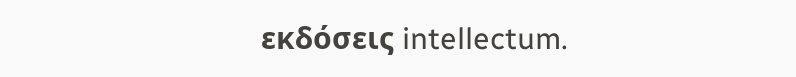εκδόσεις intellectum.